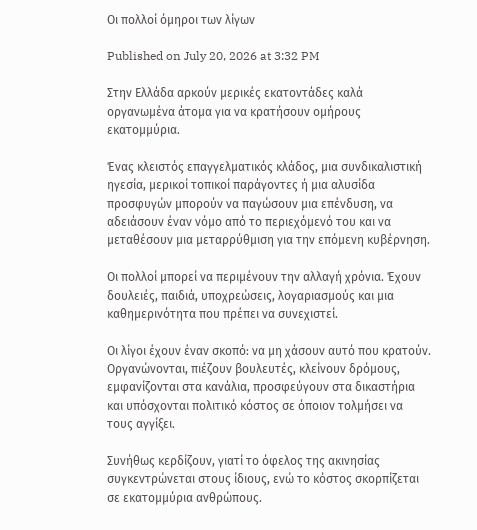Οι πολλοί όμηροι των λίγων

Published on July 20, 2026 at 3:32 PM

Στην Ελλάδα αρκούν μερικές εκατοντάδες καλά οργανωμένα άτομα για να κρατήσουν ομήρους εκατομμύρια.

Ένας κλειστός επαγγελματικός κλάδος, μια συνδικαλιστική ηγεσία, μερικοί τοπικοί παράγοντες ή μια αλυσίδα προσφυγών μπορούν να παγώσουν μια επένδυση, να αδειάσουν έναν νόμο από το περιεχόμενό του και να μεταθέσουν μια μεταρρύθμιση για την επόμενη κυβέρνηση.

Οι πολλοί μπορεί να περιμένουν την αλλαγή χρόνια. Έχουν δουλειές, παιδιά, υποχρεώσεις, λογαριασμούς και μια καθημερινότητα που πρέπει να συνεχιστεί.

Οι λίγοι έχουν έναν σκοπό: να μη χάσουν αυτό που κρατούν. Οργανώνονται, πιέζουν βουλευτές, κλείνουν δρόμους, εμφανίζονται στα κανάλια, προσφεύγουν στα δικαστήρια και υπόσχονται πολιτικό κόστος σε όποιον τολμήσει να τους αγγίξει.

Συνήθως κερδίζουν, γιατί το όφελος της ακινησίας συγκεντρώνεται στους ίδιους, ενώ το κόστος σκορπίζεται σε εκατομμύρια ανθρώπους.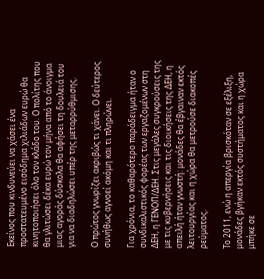Εκείνος που κινδυνεύει να χάσει ένα προστατευμένο εισόδημα χιλιάδων ευρώ θα κινητοποιήσει όλο τον κλάδο του. Ο πολίτης που θα γλιτώσει δέκα ευρώ τον μήνα από το άνοιγμα μιας αγοράς δύσκολα θα αφήσει τη δουλειά του για να διαδηλώσει υπέρ της μεταρρύθμισης.

Ο πρώτος γνωρίζει ακριβώς τι χάνει. Ο δεύτερος συνήθως αγνοεί ακόμη και τι πληρώνει.

Για χρόνια, το καθαρότερο παράδειγμα ήταν ο συνδικαλιστικός φορέας των εργαζομένων στη ΔΕΗ, η ΓΕΝΟΠ/ΔΕΗ. Στις μεγάλες συγκρούσεις της με τις κυβερνήσεις και τις διοικήσεις της ΔΕΗ, η απειλή ήταν γνωστή: μονάδες θα έβγαιναν εκτός λειτουργίας και η χώρα θα μετρούσε διακοπές ρεύματος.

Το 2011, ενώ η απεργία βρισκόταν σε εξέλιξη, μονάδες βγήκαν εκτός συστήματος και η χώρα μπήκε σε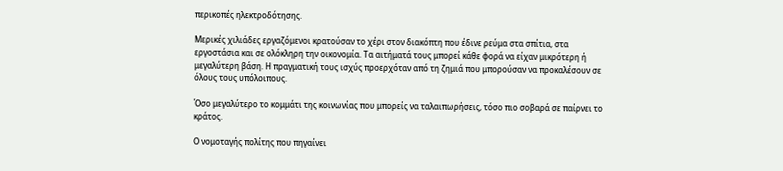περικοπές ηλεκτροδότησης.

Μερικές χιλιάδες εργαζόμενοι κρατούσαν το χέρι στον διακόπτη που έδινε ρεύμα στα σπίτια, στα εργοστάσια και σε ολόκληρη την οικονομία. Τα αιτήματά τους μπορεί κάθε φορά να είχαν μικρότερη ή μεγαλύτερη βάση. Η πραγματική τους ισχύς προερχόταν από τη ζημιά που μπορούσαν να προκαλέσουν σε όλους τους υπόλοιπους.

Όσο μεγαλύτερο το κομμάτι της κοινωνίας που μπορείς να ταλαιπωρήσεις, τόσο πιο σοβαρά σε παίρνει το κράτος.

Ο νομοταγής πολίτης που πηγαίνει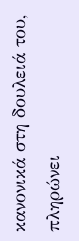κανονικά στη δουλειά του, πληρώνει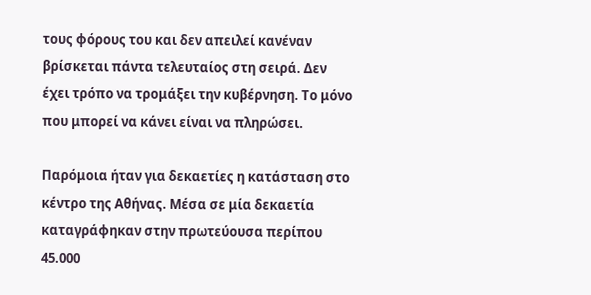τους φόρους του και δεν απειλεί κανέναν βρίσκεται πάντα τελευταίος στη σειρά. Δεν έχει τρόπο να τρομάξει την κυβέρνηση. Το μόνο που μπορεί να κάνει είναι να πληρώσει.

Παρόμοια ήταν για δεκαετίες η κατάσταση στο κέντρο της Αθήνας. Μέσα σε μία δεκαετία καταγράφηκαν στην πρωτεύουσα περίπου 45.000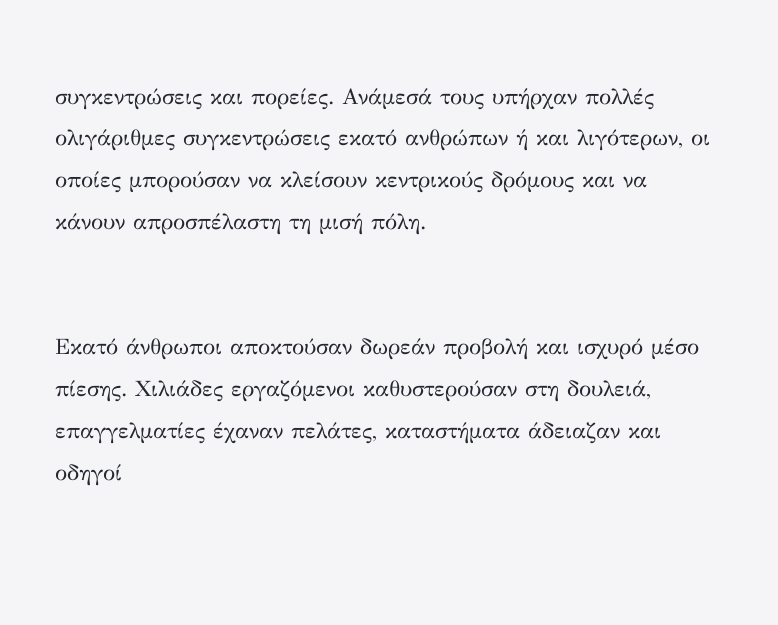συγκεντρώσεις και πορείες. Ανάμεσά τους υπήρχαν πολλές ολιγάριθμες συγκεντρώσεις εκατό ανθρώπων ή και λιγότερων, οι οποίες μπορούσαν να κλείσουν κεντρικούς δρόμους και να κάνουν απροσπέλαστη τη μισή πόλη.


Εκατό άνθρωποι αποκτούσαν δωρεάν προβολή και ισχυρό μέσο πίεσης. Χιλιάδες εργαζόμενοι καθυστερούσαν στη δουλειά, επαγγελματίες έχαναν πελάτες, καταστήματα άδειαζαν και οδηγοί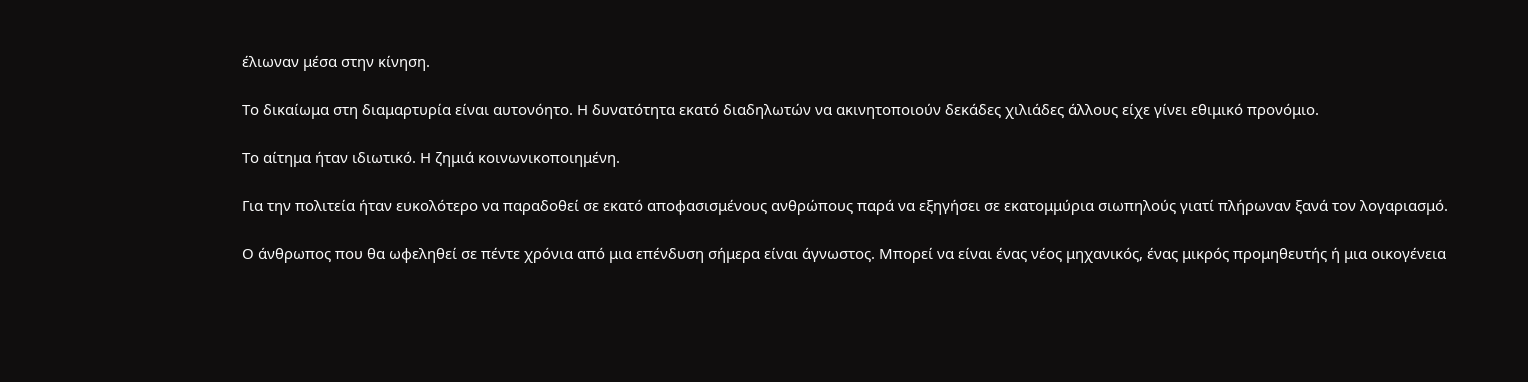έλιωναν μέσα στην κίνηση.

Το δικαίωμα στη διαμαρτυρία είναι αυτονόητο. Η δυνατότητα εκατό διαδηλωτών να ακινητοποιούν δεκάδες χιλιάδες άλλους είχε γίνει εθιμικό προνόμιο.

Το αίτημα ήταν ιδιωτικό. Η ζημιά κοινωνικοποιημένη.

Για την πολιτεία ήταν ευκολότερο να παραδοθεί σε εκατό αποφασισμένους ανθρώπους παρά να εξηγήσει σε εκατομμύρια σιωπηλούς γιατί πλήρωναν ξανά τον λογαριασμό.

Ο άνθρωπος που θα ωφεληθεί σε πέντε χρόνια από μια επένδυση σήμερα είναι άγνωστος. Μπορεί να είναι ένας νέος μηχανικός, ένας μικρός προμηθευτής ή μια οικογένεια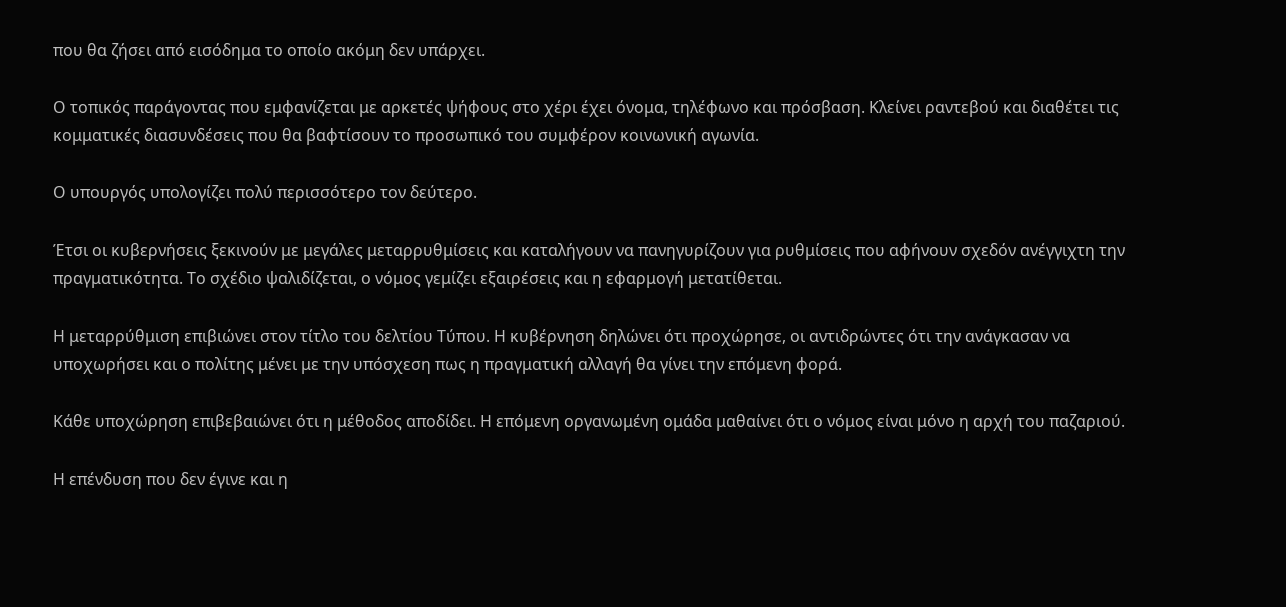που θα ζήσει από εισόδημα το οποίο ακόμη δεν υπάρχει.

Ο τοπικός παράγοντας που εμφανίζεται με αρκετές ψήφους στο χέρι έχει όνομα, τηλέφωνο και πρόσβαση. Κλείνει ραντεβού και διαθέτει τις κομματικές διασυνδέσεις που θα βαφτίσουν το προσωπικό του συμφέρον κοινωνική αγωνία.

Ο υπουργός υπολογίζει πολύ περισσότερο τον δεύτερο.

Έτσι οι κυβερνήσεις ξεκινούν με μεγάλες μεταρρυθμίσεις και καταλήγουν να πανηγυρίζουν για ρυθμίσεις που αφήνουν σχεδόν ανέγγιχτη την πραγματικότητα. Το σχέδιο ψαλιδίζεται, ο νόμος γεμίζει εξαιρέσεις και η εφαρμογή μετατίθεται.

Η μεταρρύθμιση επιβιώνει στον τίτλο του δελτίου Τύπου. Η κυβέρνηση δηλώνει ότι προχώρησε, οι αντιδρώντες ότι την ανάγκασαν να υποχωρήσει και ο πολίτης μένει με την υπόσχεση πως η πραγματική αλλαγή θα γίνει την επόμενη φορά.

Κάθε υποχώρηση επιβεβαιώνει ότι η μέθοδος αποδίδει. Η επόμενη οργανωμένη ομάδα μαθαίνει ότι ο νόμος είναι μόνο η αρχή του παζαριού.

Η επένδυση που δεν έγινε και η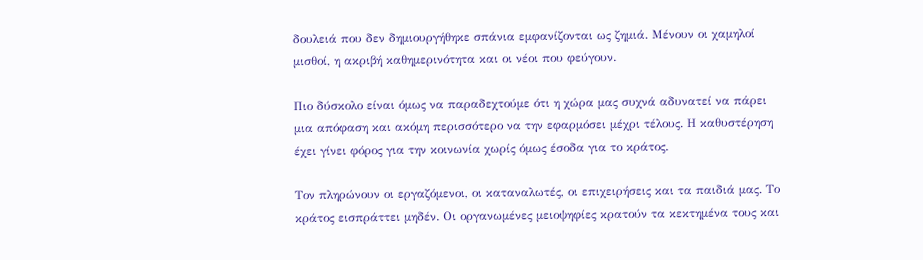δουλειά που δεν δημιουργήθηκε σπάνια εμφανίζονται ως ζημιά. Μένουν οι χαμηλοί μισθοί, η ακριβή καθημερινότητα και οι νέοι που φεύγουν.

Πιο δύσκολο είναι όμως να παραδεχτούμε ότι η χώρα μας συχνά αδυνατεί να πάρει μια απόφαση και ακόμη περισσότερο να την εφαρμόσει μέχρι τέλους. Η καθυστέρηση έχει γίνει φόρος για την κοινωνία χωρίς όμως έσοδα για το κράτος.

Τον πληρώνουν οι εργαζόμενοι, οι καταναλωτές, οι επιχειρήσεις και τα παιδιά μας. Το κράτος εισπράττει μηδέν. Οι οργανωμένες μειοψηφίες κρατούν τα κεκτημένα τους και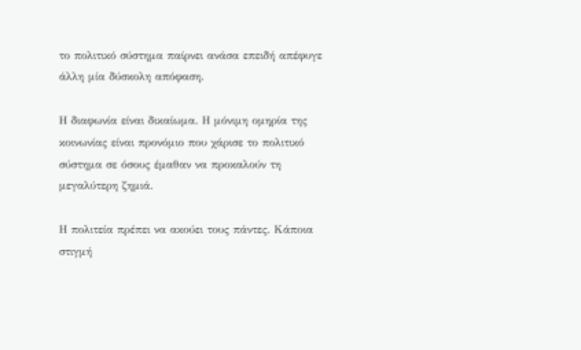το πολιτικό σύστημα παίρνει ανάσα επειδή απέφυγε άλλη μία δύσκολη απόφαση.

Η διαφωνία είναι δικαίωμα. Η μόνιμη ομηρία της κοινωνίας είναι προνόμιο που χάρισε το πολιτικό σύστημα σε όσους έμαθαν να προκαλούν τη μεγαλύτερη ζημιά.

Η πολιτεία πρέπει να ακούει τους πάντες. Κάποια στιγμή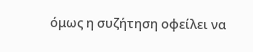όμως η συζήτηση οφείλει να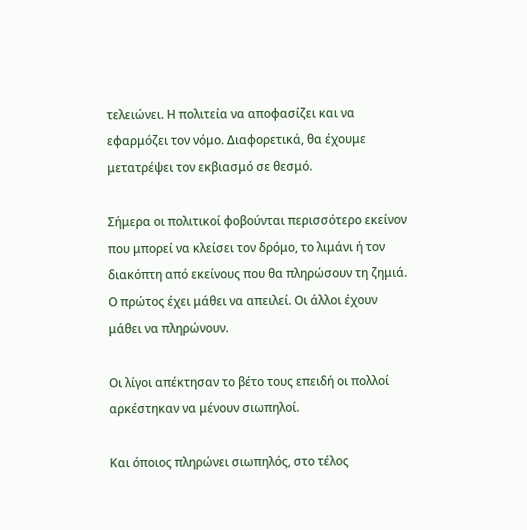τελειώνει. Η πολιτεία να αποφασίζει και να εφαρμόζει τον νόμο. Διαφορετικά, θα έχουμε μετατρέψει τον εκβιασμό σε θεσμό.

Σήμερα οι πολιτικοί φοβούνται περισσότερο εκείνον που μπορεί να κλείσει τον δρόμο, το λιμάνι ή τον διακόπτη από εκείνους που θα πληρώσουν τη ζημιά. Ο πρώτος έχει μάθει να απειλεί. Οι άλλοι έχουν μάθει να πληρώνουν.

Οι λίγοι απέκτησαν το βέτο τους επειδή οι πολλοί αρκέστηκαν να μένουν σιωπηλοί.

Και όποιος πληρώνει σιωπηλός, στο τέλος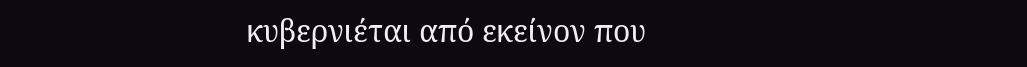κυβερνιέται από εκείνον που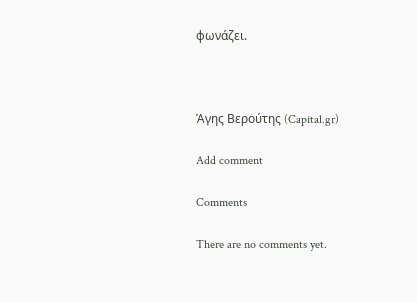φωνάζει.



Άγης Βερούτης (Capital.gr)

Add comment

Comments

There are no comments yet.